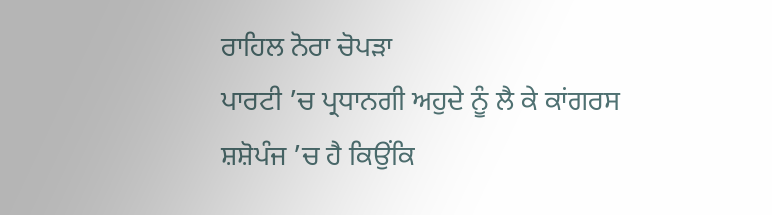ਰਾਹਿਲ ਨੋਰਾ ਚੋਪੜਾ
ਪਾਰਟੀ ’ਚ ਪ੍ਰਧਾਨਗੀ ਅਹੁਦੇ ਨੂੰ ਲੈ ਕੇ ਕਾਂਗਰਸ ਸ਼ਸ਼ੋਪੰਜ ’ਚ ਹੈ ਕਿਉਂਕਿ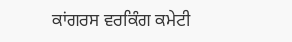ਕਾਂਗਰਸ ਵਰਕਿੰਗ ਕਮੇਟੀ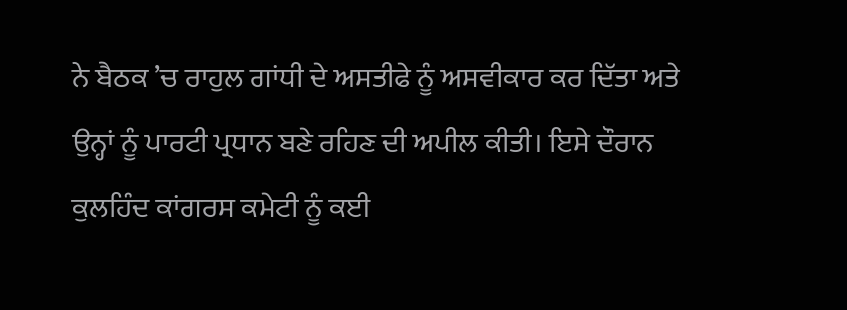ਨੇ ਬੈਠਕ ’ਚ ਰਾਹੁਲ ਗਾਂਧੀ ਦੇ ਅਸਤੀਫੇ ਨੂੰ ਅਸਵੀਕਾਰ ਕਰ ਦਿੱਤਾ ਅਤੇ ਉਨ੍ਹਾਂ ਨੂੰ ਪਾਰਟੀ ਪ੍ਰਧਾਨ ਬਣੇ ਰਹਿਣ ਦੀ ਅਪੀਲ ਕੀਤੀ। ਇਸੇ ਦੌਰਾਨ ਕੁਲਹਿੰਦ ਕਾਂਗਰਸ ਕਮੇਟੀ ਨੂੰ ਕਈ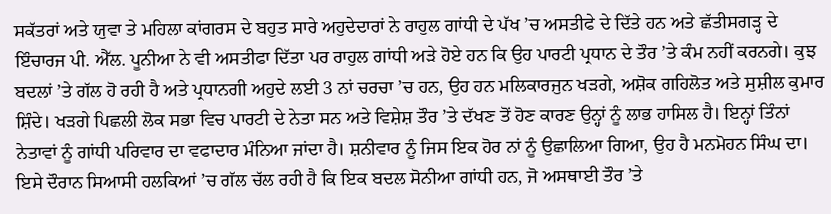ਸਕੱਤਰਾਂ ਅਤੇ ਯੁਵਾ ਤੇ ਮਹਿਲਾ ਕਾਂਗਰਸ ਦੇ ਬਹੁਤ ਸਾਰੇ ਅਹੁਦੇਦਾਰਾਂ ਨੇ ਰਾਹੁਲ ਗਾਂਧੀ ਦੇ ਪੱਖ ’ਚ ਅਸਤੀਫੇ ਦੇ ਦਿੱਤੇ ਹਨ ਅਤੇ ਛੱਤੀਸਗੜ੍ਹ ਦੇ ਇੰਚਾਰਜ ਪੀ. ਐੱਲ. ਪੂਨੀਆ ਨੇ ਵੀ ਅਸਤੀਫਾ ਦਿੱਤਾ ਪਰ ਰਾਹੁਲ ਗਾਂਧੀ ਅੜੇ ਹੋਏ ਹਨ ਕਿ ਉਹ ਪਾਰਟੀ ਪ੍ਰਧਾਨ ਦੇ ਤੌਰ ’ਤੇ ਕੰਮ ਨਹੀਂ ਕਰਨਗੇ। ਕੁਝ ਬਦਲਾਂ ’ਤੇ ਗੱਲ ਹੋ ਰਹੀ ਹੈ ਅਤੇ ਪ੍ਰਧਾਨਗੀ ਅਹੁਦੇ ਲਈ 3 ਨਾਂ ਚਰਚਾ ’ਚ ਹਨ, ਉਹ ਹਨ ਮਲਿਕਾਰਜੁਨ ਖੜਗੇ, ਅਸ਼ੋਕ ਗਹਿਲੋਤ ਅਤੇ ਸੁਸ਼ੀਲ ਕੁਮਾਰ ਸ਼ਿੰਦੇ। ਖੜਗੇ ਪਿਛਲੀ ਲੋਕ ਸਭਾ ਵਿਚ ਪਾਰਟੀ ਦੇ ਨੇਤਾ ਸਨ ਅਤੇ ਵਿਸ਼ੇਸ਼ ਤੌਰ ’ਤੇ ਦੱਖਣ ਤੋਂ ਹੋਣ ਕਾਰਣ ਉਨ੍ਹਾਂ ਨੂੰ ਲਾਭ ਹਾਸਿਲ ਹੈ। ਇਨ੍ਹਾਂ ਤਿੰਨਾਂ ਨੇਤਾਵਾਂ ਨੂੰ ਗਾਂਧੀ ਪਰਿਵਾਰ ਦਾ ਵਫਾਦਾਰ ਮੰਨਿਆ ਜਾਂਦਾ ਹੈ। ਸ਼ਨੀਵਾਰ ਨੂੰ ਜਿਸ ਇਕ ਹੋਰ ਨਾਂ ਨੂੰ ਉਛਾਲਿਆ ਗਿਆ, ਉਹ ਹੈ ਮਨਮੋਹਨ ਸਿੰਘ ਦਾ। ਇਸੇ ਦੌਰਾਨ ਸਿਆਸੀ ਹਲਕਿਆਂ ’ਚ ਗੱਲ ਚੱਲ ਰਹੀ ਹੈ ਕਿ ਇਕ ਬਦਲ ਸੋਨੀਆ ਗਾਂਧੀ ਹਨ, ਜੋ ਅਸਥਾਈ ਤੌਰ ’ਤੇ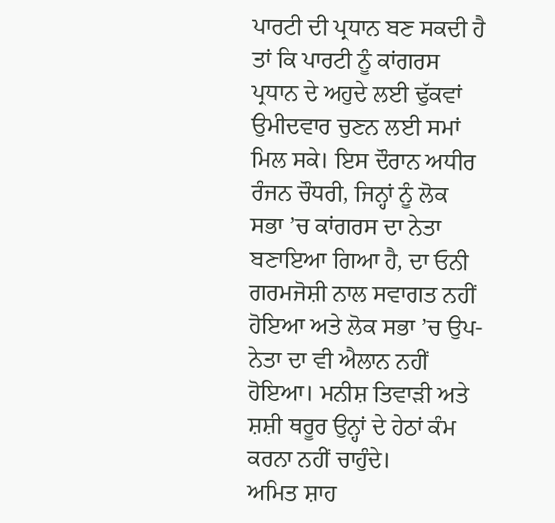ਪਾਰਟੀ ਦੀ ਪ੍ਰਧਾਨ ਬਣ ਸਕਦੀ ਹੈ ਤਾਂ ਕਿ ਪਾਰਟੀ ਨੂੰ ਕਾਂਗਰਸ ਪ੍ਰਧਾਨ ਦੇ ਅਹੁਦੇ ਲਈ ਢੁੱਕਵਾਂ ਉਮੀਦਵਾਰ ਚੁਣਨ ਲਈ ਸਮਾਂ ਮਿਲ ਸਕੇ। ਇਸ ਦੌਰਾਨ ਅਧੀਰ ਰੰਜਨ ਚੌਧਰੀ, ਜਿਨ੍ਹਾਂ ਨੂੰ ਲੋਕ ਸਭਾ ’ਚ ਕਾਂਗਰਸ ਦਾ ਨੇਤਾ ਬਣਾਇਆ ਗਿਆ ਹੈ, ਦਾ ਓਨੀ ਗਰਮਜੋਸ਼ੀ ਨਾਲ ਸਵਾਗਤ ਨਹੀਂ ਹੋਇਆ ਅਤੇ ਲੋਕ ਸਭਾ ’ਚ ਉਪ-ਨੇਤਾ ਦਾ ਵੀ ਐਲਾਨ ਨਹੀਂ ਹੋਇਆ। ਮਨੀਸ਼ ਤਿਵਾੜੀ ਅਤੇ ਸ਼ਸ਼ੀ ਥਰੂਰ ਉਨ੍ਹਾਂ ਦੇ ਹੇਠਾਂ ਕੰਮ ਕਰਨਾ ਨਹੀਂ ਚਾਹੁੰਦੇ।
ਅਮਿਤ ਸ਼ਾਹ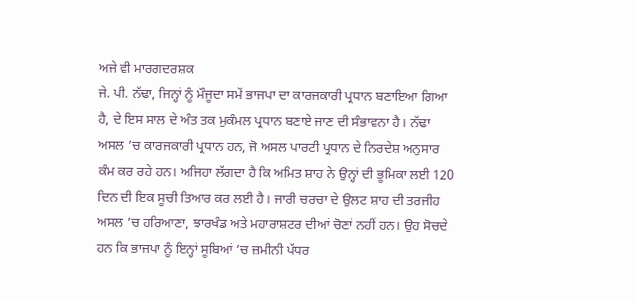ਅਜੇ ਵੀ ਮਾਰਗਦਰਸ਼ਕ
ਜੇ. ਪੀ. ਨੱਢਾ, ਜਿਨ੍ਹਾਂ ਨੂੰ ਮੌਜੂਦਾ ਸਮੇਂ ਭਾਜਪਾ ਦਾ ਕਾਰਜਕਾਰੀ ਪ੍ਰਧਾਨ ਬਣਾਇਆ ਗਿਆ ਹੈ, ਦੇ ਇਸ ਸਾਲ ਦੇ ਅੰਤ ਤਕ ਮੁਕੰਮਲ ਪ੍ਰਧਾਨ ਬਣਾਏ ਜਾਣ ਦੀ ਸੰਭਾਵਨਾ ਹੈ। ਨੱਢਾ ਅਸਲ ’ਚ ਕਾਰਜਕਾਰੀ ਪ੍ਰਧਾਨ ਹਨ, ਜੋ ਅਸਲ ਪਾਰਟੀ ਪ੍ਰਧਾਨ ਦੇ ਨਿਰਦੇਸ਼ ਅਨੁਸਾਰ ਕੰਮ ਕਰ ਰਹੇ ਹਨ। ਅਜਿਹਾ ਲੱਗਦਾ ਹੈ ਕਿ ਅਮਿਤ ਸ਼ਾਹ ਨੇ ਉਨ੍ਹਾਂ ਦੀ ਭੂਮਿਕਾ ਲਈ 120 ਦਿਨ ਦੀ ਇਕ ਸੂਚੀ ਤਿਆਰ ਕਰ ਲਈ ਹੈ। ਜਾਰੀ ਚਰਚਾ ਦੇ ਉਲਟ ਸ਼ਾਹ ਦੀ ਤਰਜੀਹ ਅਸਲ ’ਚ ਹਰਿਆਣਾ, ਝਾਰਖੰਡ ਅਤੇ ਮਹਾਰਾਸ਼ਟਰ ਦੀਆਂ ਚੋਣਾਂ ਨਹੀਂ ਹਨ। ਉਹ ਸੋਚਦੇ ਹਨ ਕਿ ਭਾਜਪਾ ਨੂੰ ਇਨ੍ਹਾਂ ਸੂਬਿਆਂ ’ਚ ਜ਼ਮੀਨੀ ਪੱਧਰ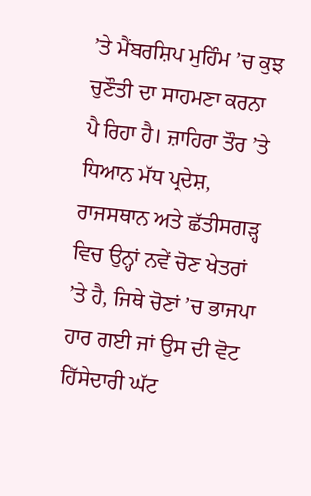’ਤੇ ਮੈਂਬਰਸ਼ਿਪ ਮੁਹਿੰਮ ’ਚ ਕੁਝ ਚੁਣੌਤੀ ਦਾ ਸਾਹਮਣਾ ਕਰਨਾ ਪੈ ਰਿਹਾ ਹੈ। ਜ਼ਾਹਿਰਾ ਤੌਰ ’ਤੇ ਧਿਆਨ ਮੱਧ ਪ੍ਰਦੇਸ਼, ਰਾਜਸਥਾਨ ਅਤੇ ਛੱਤੀਸਗੜ੍ਹ ਵਿਚ ਉਨ੍ਹਾਂ ਨਵੇਂ ਚੋਣ ਖੇਤਰਾਂ ’ਤੇ ਹੈ, ਜਿਥੇ ਚੋਣਾਂ ’ਚ ਭਾਜਪਾ ਹਾਰ ਗਈ ਜਾਂ ਉਸ ਦੀ ਵੋਟ ਹਿੱਸੇਦਾਰੀ ਘੱਟ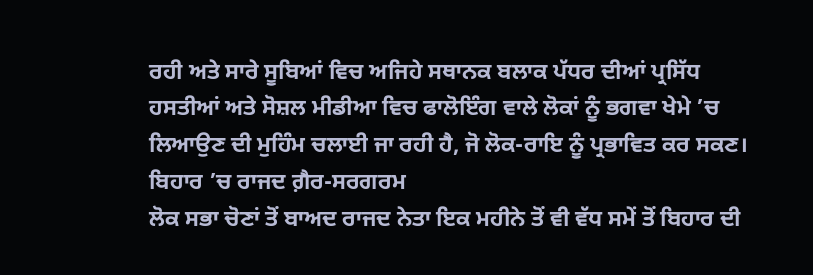ਰਹੀ ਅਤੇ ਸਾਰੇ ਸੂਬਿਆਂ ਵਿਚ ਅਜਿਹੇ ਸਥਾਨਕ ਬਲਾਕ ਪੱਧਰ ਦੀਆਂ ਪ੍ਰਸਿੱਧ ਹਸਤੀਆਂ ਅਤੇ ਸੋਸ਼ਲ ਮੀਡੀਆ ਵਿਚ ਫਾਲੋਇੰਗ ਵਾਲੇ ਲੋਕਾਂ ਨੂੰ ਭਗਵਾ ਖੇਮੇ ’ਚ ਲਿਆਉਣ ਦੀ ਮੁਹਿੰਮ ਚਲਾਈ ਜਾ ਰਹੀ ਹੈ, ਜੋ ਲੋਕ-ਰਾਇ ਨੂੰ ਪ੍ਰਭਾਵਿਤ ਕਰ ਸਕਣ।
ਬਿਹਾਰ ’ਚ ਰਾਜਦ ਗ਼ੈਰ-ਸਰਗਰਮ
ਲੋਕ ਸਭਾ ਚੋਣਾਂ ਤੋਂ ਬਾਅਦ ਰਾਜਦ ਨੇਤਾ ਇਕ ਮਹੀਨੇ ਤੋਂ ਵੀ ਵੱਧ ਸਮੇਂ ਤੋਂ ਬਿਹਾਰ ਦੀ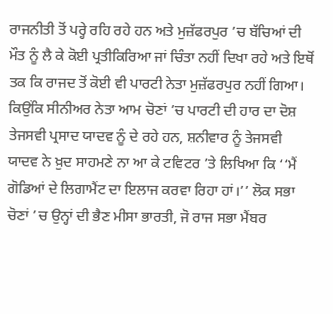ਰਾਜਨੀਤੀ ਤੋਂ ਪਰ੍ਹੇ ਰਹਿ ਰਹੇ ਹਨ ਅਤੇ ਮੁਜ਼ੱਫਰਪੁਰ ’ਚ ਬੱਚਿਆਂ ਦੀ ਮੌਤ ਨੂੰ ਲੈ ਕੇ ਕੋਈ ਪ੍ਰਤੀਕਿਰਿਆ ਜਾਂ ਚਿੰਤਾ ਨਹੀਂ ਦਿਖਾ ਰਹੇ ਅਤੇ ਇਥੋਂ ਤਕ ਕਿ ਰਾਜਦ ਤੋਂ ਕੋਈ ਵੀ ਪਾਰਟੀ ਨੇਤਾ ਮੁਜ਼ੱਫਰਪੁਰ ਨਹੀਂ ਗਿਆ। ਕਿਉਂਕਿ ਸੀਨੀਅਰ ਨੇਤਾ ਆਮ ਚੋਣਾਂ ’ਚ ਪਾਰਟੀ ਦੀ ਹਾਰ ਦਾ ਦੋਸ਼ ਤੇਜਸਵੀ ਪ੍ਰਸਾਦ ਯਾਦਵ ਨੂੰ ਦੇ ਰਹੇ ਹਨ, ਸ਼ਨੀਵਾਰ ਨੂੰ ਤੇਜਸਵੀ ਯਾਦਵ ਨੇ ਖ਼ੁਦ ਸਾਹਮਣੇ ਨਾ ਆ ਕੇ ਟਵਿਟਰ ’ਤੇ ਲਿਖਿਆ ਕਿ ‘‘ਮੈਂ ਗੋਡਿਆਂ ਦੇ ਲਿਗਾਮੈਂਟ ਦਾ ਇਲਾਜ ਕਰਵਾ ਰਿਹਾ ਹਾਂ।’’ ਲੋਕ ਸਭਾ ਚੋਣਾਂ ’ਚ ਉਨ੍ਹਾਂ ਦੀ ਭੈਣ ਮੀਸਾ ਭਾਰਤੀ, ਜੋ ਰਾਜ ਸਭਾ ਮੈਂਬਰ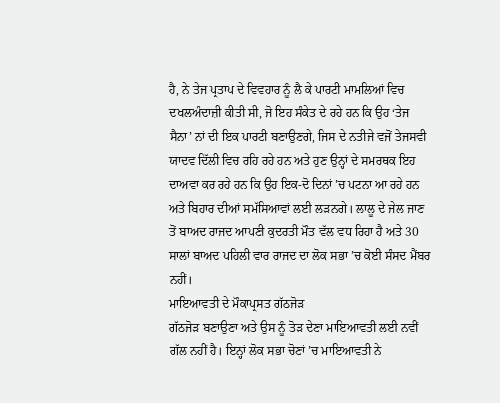ਹੈ, ਨੇ ਤੇਜ ਪ੍ਰਤਾਪ ਦੇ ਵਿਵਹਾਰ ਨੂੰ ਲੈ ਕੇ ਪਾਰਟੀ ਮਾਮਲਿਆਂ ਵਿਚ ਦਖਲਅੰਦਾਜ਼ੀ ਕੀਤੀ ਸੀ, ਜੋ ਇਹ ਸੰਕੇਤ ਦੇ ਰਹੇ ਹਨ ਕਿ ਉਹ ‘ਤੇਜ ਸੈਨਾ’ ਨਾਂ ਦੀ ਇਕ ਪਾਰਟੀ ਬਣਾਉਣਗੇ, ਜਿਸ ਦੇ ਨਤੀਜੇ ਵਜੋਂ ਤੇਜਸਵੀ ਯਾਦਵ ਦਿੱਲੀ ਵਿਚ ਰਹਿ ਰਹੇ ਹਨ ਅਤੇ ਹੁਣ ਉਨ੍ਹਾਂ ਦੇ ਸਮਰਥਕ ਇਹ ਦਾਅਵਾ ਕਰ ਰਹੇ ਹਨ ਕਿ ਉਹ ਇਕ-ਦੋ ਦਿਨਾਂ ’ਚ ਪਟਨਾ ਆ ਰਹੇ ਹਨ ਅਤੇ ਬਿਹਾਰ ਦੀਆਂ ਸਮੱਸਿਆਵਾਂ ਲਈ ਲੜਨਗੇ। ਲਾਲੂ ਦੇ ਜੇਲ ਜਾਣ ਤੋਂ ਬਾਅਦ ਰਾਜਦ ਆਪਣੀ ਕੁਦਰਤੀ ਮੌਤ ਵੱਲ ਵਧ ਰਿਹਾ ਹੈ ਅਤੇ 30 ਸਾਲਾਂ ਬਾਅਦ ਪਹਿਲੀ ਵਾਰ ਰਾਜਦ ਦਾ ਲੋਕ ਸਭਾ ’ਚ ਕੋਈ ਸੰਸਦ ਮੈਂਬਰ ਨਹੀਂ।
ਮਾਇਆਵਤੀ ਦੇ ਮੌਕਾਪ੍ਰਸਤ ਗੱਠਜੋੜ
ਗੱਠਜੋੜ ਬਣਾਉਣਾ ਅਤੇ ਉਸ ਨੂੰ ਤੋੜ ਦੇਣਾ ਮਾਇਆਵਤੀ ਲਈ ਨਵੀਂ ਗੱਲ ਨਹੀਂ ਹੈ। ਇਨ੍ਹਾਂ ਲੋਕ ਸਭਾ ਚੋਣਾਂ ’ਚ ਮਾਇਆਵਤੀ ਨੇ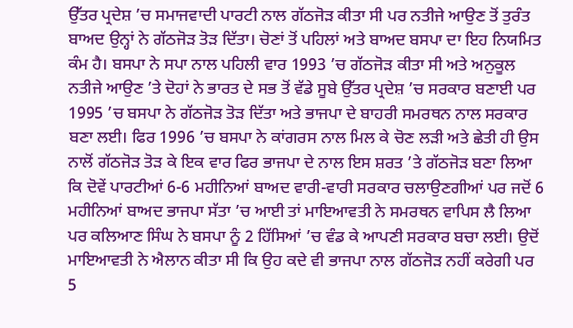ਉੱਤਰ ਪ੍ਰਦੇਸ਼ ’ਚ ਸਮਾਜਵਾਦੀ ਪਾਰਟੀ ਨਾਲ ਗੱਠਜੋੜ ਕੀਤਾ ਸੀ ਪਰ ਨਤੀਜੇ ਆਉਣ ਤੋਂ ਤੁਰੰਤ ਬਾਅਦ ਉਨ੍ਹਾਂ ਨੇ ਗੱਠਜੋੜ ਤੋੜ ਦਿੱਤਾ। ਚੋਣਾਂ ਤੋਂ ਪਹਿਲਾਂ ਅਤੇ ਬਾਅਦ ਬਸਪਾ ਦਾ ਇਹ ਨਿਯਮਿਤ ਕੰਮ ਹੈ। ਬਸਪਾ ਨੇ ਸਪਾ ਨਾਲ ਪਹਿਲੀ ਵਾਰ 1993 ’ਚ ਗੱਠਜੋੜ ਕੀਤਾ ਸੀ ਅਤੇ ਅਨੁਕੂਲ ਨਤੀਜੇ ਆਉਣ ’ਤੇ ਦੋਹਾਂ ਨੇ ਭਾਰਤ ਦੇ ਸਭ ਤੋਂ ਵੱਡੇ ਸੂਬੇ ਉੱਤਰ ਪ੍ਰਦੇਸ਼ ’ਚ ਸਰਕਾਰ ਬਣਾਈ ਪਰ 1995 ’ਚ ਬਸਪਾ ਨੇ ਗੱਠਜੋੜ ਤੋੜ ਦਿੱਤਾ ਅਤੇ ਭਾਜਪਾ ਦੇ ਬਾਹਰੀ ਸਮਰਥਨ ਨਾਲ ਸਰਕਾਰ ਬਣਾ ਲਈ। ਫਿਰ 1996 ’ਚ ਬਸਪਾ ਨੇ ਕਾਂਗਰਸ ਨਾਲ ਮਿਲ ਕੇ ਚੋਣ ਲੜੀ ਅਤੇ ਛੇਤੀ ਹੀ ਉਸ ਨਾਲੋਂ ਗੱਠਜੋੜ ਤੋੜ ਕੇ ਇਕ ਵਾਰ ਫਿਰ ਭਾਜਪਾ ਦੇ ਨਾਲ ਇਸ ਸ਼ਰਤ ’ਤੇ ਗੱਠਜੋੜ ਬਣਾ ਲਿਆ ਕਿ ਦੋਵੇਂ ਪਾਰਟੀਆਂ 6-6 ਮਹੀਨਿਆਂ ਬਾਅਦ ਵਾਰੀ-ਵਾਰੀ ਸਰਕਾਰ ਚਲਾਉਣਗੀਆਂ ਪਰ ਜਦੋਂ 6 ਮਹੀਨਿਆਂ ਬਾਅਦ ਭਾਜਪਾ ਸੱਤਾ ’ਚ ਆਈ ਤਾਂ ਮਾਇਆਵਤੀ ਨੇ ਸਮਰਥਨ ਵਾਪਿਸ ਲੈ ਲਿਆ ਪਰ ਕਲਿਆਣ ਸਿੰਘ ਨੇ ਬਸਪਾ ਨੂੰ 2 ਹਿੱਸਿਆਂ ’ਚ ਵੰਡ ਕੇ ਆਪਣੀ ਸਰਕਾਰ ਬਚਾ ਲਈ। ਉਦੋਂ ਮਾਇਆਵਤੀ ਨੇ ਐਲਾਨ ਕੀਤਾ ਸੀ ਕਿ ਉਹ ਕਦੇ ਵੀ ਭਾਜਪਾ ਨਾਲ ਗੱਠਜੋੜ ਨਹੀਂ ਕਰੇਗੀ ਪਰ 5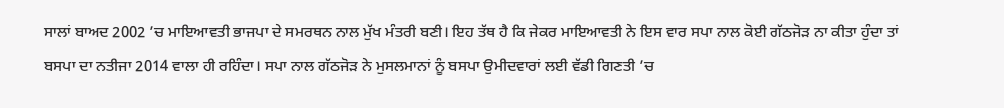ਸਾਲਾਂ ਬਾਅਦ 2002 ’ਚ ਮਾਇਆਵਤੀ ਭਾਜਪਾ ਦੇ ਸਮਰਥਨ ਨਾਲ ਮੁੱਖ ਮੰਤਰੀ ਬਣੀ। ਇਹ ਤੱਥ ਹੈ ਕਿ ਜੇਕਰ ਮਾਇਆਵਤੀ ਨੇ ਇਸ ਵਾਰ ਸਪਾ ਨਾਲ ਕੋਈ ਗੱਠਜੋੜ ਨਾ ਕੀਤਾ ਹੁੰਦਾ ਤਾਂ ਬਸਪਾ ਦਾ ਨਤੀਜਾ 2014 ਵਾਲਾ ਹੀ ਰਹਿੰਦਾ। ਸਪਾ ਨਾਲ ਗੱਠਜੋੜ ਨੇ ਮੁਸਲਮਾਨਾਂ ਨੂੰ ਬਸਪਾ ਉਮੀਦਵਾਰਾਂ ਲਈ ਵੱਡੀ ਗਿਣਤੀ ’ਚ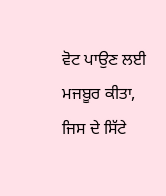ਵੋਟ ਪਾਉਣ ਲਈ ਮਜਬੂਰ ਕੀਤਾ, ਜਿਸ ਦੇ ਸਿੱਟੇ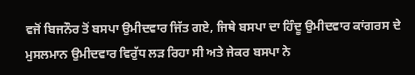ਵਜੋਂ ਬਿਜਨੌਰ ਤੋਂ ਬਸਪਾ ਉਮੀਦਵਾਰ ਜਿੱਤ ਗਏ, ਜਿਥੇ ਬਸਪਾ ਦਾ ਹਿੰਦੂ ਉਮੀਦਵਾਰ ਕਾਂਗਰਸ ਦੇ ਮੁਸਲਮਾਨ ਉਮੀਦਵਾਰ ਵਿਰੁੱਧ ਲੜ ਰਿਹਾ ਸੀ ਅਤੇ ਜੇਕਰ ਬਸਪਾ ਨੇ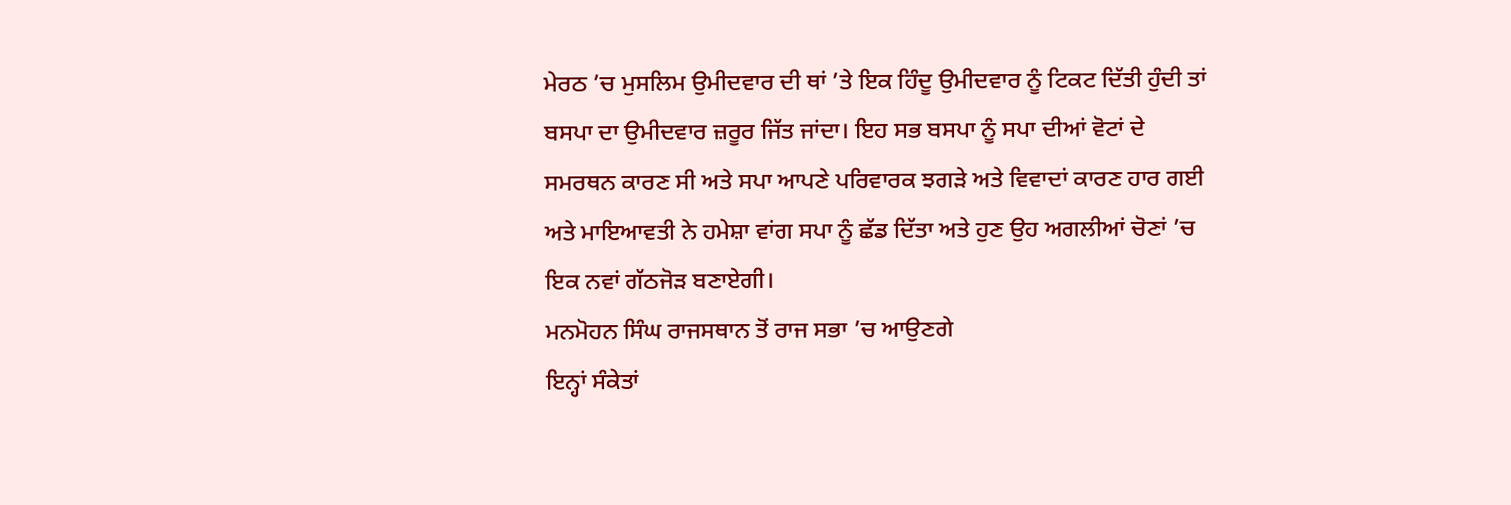ਮੇਰਠ ’ਚ ਮੁਸਲਿਮ ਉਮੀਦਵਾਰ ਦੀ ਥਾਂ ’ਤੇ ਇਕ ਹਿੰਦੂ ਉਮੀਦਵਾਰ ਨੂੰ ਟਿਕਟ ਦਿੱਤੀ ਹੁੰਦੀ ਤਾਂ ਬਸਪਾ ਦਾ ਉਮੀਦਵਾਰ ਜ਼ਰੂਰ ਜਿੱਤ ਜਾਂਦਾ। ਇਹ ਸਭ ਬਸਪਾ ਨੂੰ ਸਪਾ ਦੀਆਂ ਵੋਟਾਂ ਦੇ ਸਮਰਥਨ ਕਾਰਣ ਸੀ ਅਤੇ ਸਪਾ ਆਪਣੇ ਪਰਿਵਾਰਕ ਝਗੜੇ ਅਤੇ ਵਿਵਾਦਾਂ ਕਾਰਣ ਹਾਰ ਗਈ ਅਤੇ ਮਾਇਆਵਤੀ ਨੇ ਹਮੇਸ਼ਾ ਵਾਂਗ ਸਪਾ ਨੂੰ ਛੱਡ ਦਿੱਤਾ ਅਤੇ ਹੁਣ ਉਹ ਅਗਲੀਆਂ ਚੋਣਾਂ ’ਚ ਇਕ ਨਵਾਂ ਗੱਠਜੋੜ ਬਣਾਏਗੀ।
ਮਨਮੋਹਨ ਸਿੰਘ ਰਾਜਸਥਾਨ ਤੋਂ ਰਾਜ ਸਭਾ ’ਚ ਆਉਣਗੇ
ਇਨ੍ਹਾਂ ਸੰਕੇਤਾਂ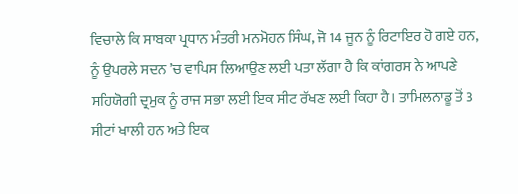ਵਿਚਾਲੇ ਕਿ ਸਾਬਕਾ ਪ੍ਰਧਾਨ ਮੰਤਰੀ ਮਨਮੋਹਨ ਸਿੰਘ, ਜੋ 14 ਜੂਨ ਨੂੰ ਰਿਟਾਇਰ ਹੋ ਗਏ ਹਨ, ਨੂੰ ਉਪਰਲੇ ਸਦਨ ’ਚ ਵਾਪਿਸ ਲਿਆਉਣ ਲਈ ਪਤਾ ਲੱਗਾ ਹੈ ਕਿ ਕਾਂਗਰਸ ਨੇ ਆਪਣੇ ਸਹਿਯੋਗੀ ਦ੍ਰਮੁਕ ਨੂੰ ਰਾਜ ਸਭਾ ਲਈ ਇਕ ਸੀਟ ਰੱਖਣ ਲਈ ਕਿਹਾ ਹੈ। ਤਾਮਿਲਨਾਡੂ ਤੋਂ 3 ਸੀਟਾਂ ਖਾਲੀ ਹਨ ਅਤੇ ਇਕ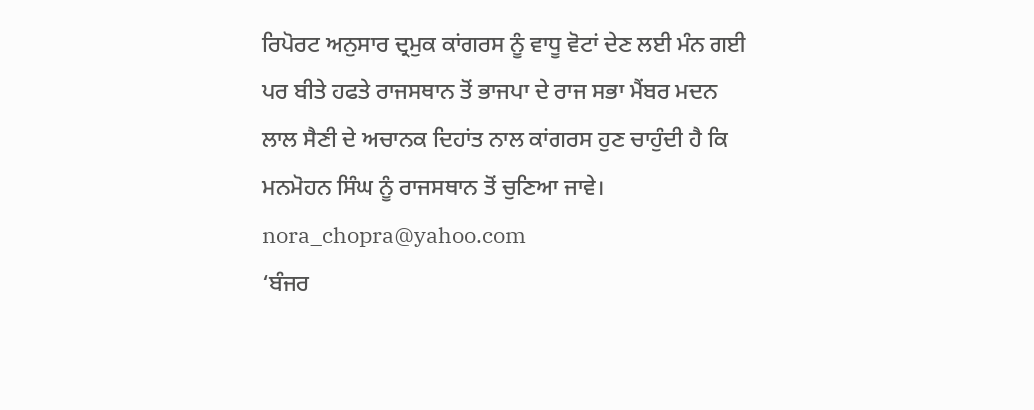ਰਿਪੋਰਟ ਅਨੁਸਾਰ ਦ੍ਰਮੁਕ ਕਾਂਗਰਸ ਨੂੰ ਵਾਧੂ ਵੋਟਾਂ ਦੇਣ ਲਈ ਮੰਨ ਗਈ ਪਰ ਬੀਤੇ ਹਫਤੇ ਰਾਜਸਥਾਨ ਤੋਂ ਭਾਜਪਾ ਦੇ ਰਾਜ ਸਭਾ ਮੈਂਬਰ ਮਦਨ ਲਾਲ ਸੈਣੀ ਦੇ ਅਚਾਨਕ ਦਿਹਾਂਤ ਨਾਲ ਕਾਂਗਰਸ ਹੁਣ ਚਾਹੁੰਦੀ ਹੈ ਕਿ ਮਨਮੋਹਨ ਸਿੰਘ ਨੂੰ ਰਾਜਸਥਾਨ ਤੋਂ ਚੁਣਿਆ ਜਾਵੇ।
nora_chopra@yahoo.com
‘ਬੰਜਰ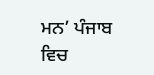ਮਨ’ ਪੰਜਾਬ ਵਿਚ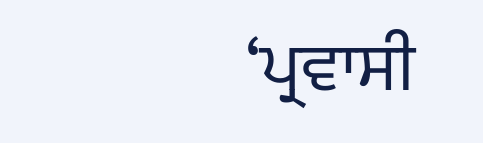‘ਪ੍ਰਵਾਸੀ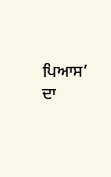ਪਿਆਸ’ ਦਾ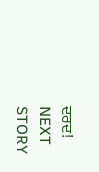ਦਰਦ!
NEXT STORY